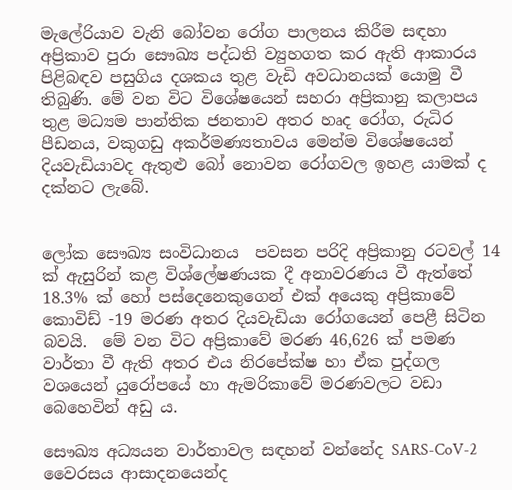මැලේරියාව වැනි බෝවන රෝග පාලනය කිරීම සඳහා අප්‍රිකාව පුරා සෞඛ්‍ය පද්ධති ව්‍යුහගත කර ඇති ආකාරය පිළිබඳව පසුගිය දශකය තුළ වැඩි අවධානයක් යොමු වී තිබුණි. මේ වන විට විශේෂයෙන් සහරා අප්‍රිකානු කලාපය තුළ මධ්‍යම පාන්තික ජනතාව අතර හෘද රෝග, රුධිර පීඩනය, වකුගඩු අකර්මණ්‍යතාවය මෙන්ම විශේෂයෙන් දියවැඩියාවද ඇතුළු බෝ නොවන රෝගවල ඉහළ යාමක් ද දක්නට ලැබේ.


ලෝක සෞඛ්‍ය සංවිධානය  පවසන පරිදි අප්‍රිකානු රටවල් 14 ක් ඇසුරින් කළ විශ්ලේෂණයක දී අනාවරණය වී ඇත්තේ 18.3% ක් හෝ පස්දෙනෙකුගෙන් එක් අයෙකු අප්‍රිකාවේ කොවිඩ් -19 මරණ අතර දියවැඩියා රෝගයෙන් පෙළී සිටින බවයි.  මේ වන විට අප්‍රිකාවේ මරණ 46,626 ක් පමණ වාර්තා වී ඇති අතර එය නිරපේක්ෂ හා ඒක පුද්ගල වශයෙන් යුරෝපයේ හා ඇමරිකාවේ මරණවලට වඩා බෙහෙවින් අඩු ය.

සෞඛ්‍ය අධ්‍යයන වාර්තාවල සඳහන් වන්නේද SARS-CoV-2 වෛරසය ආසාදනයෙන්ද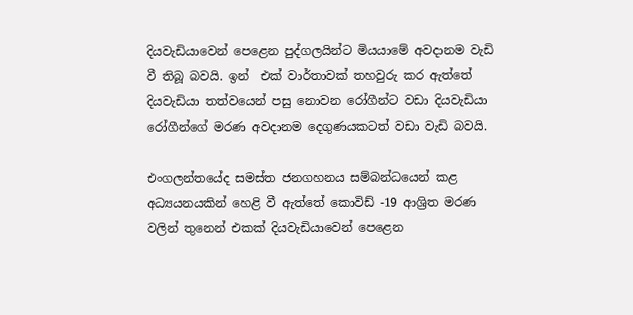දියවැඩියාවෙන් පෙළෙන පුද්ගලයින්ට මියයාමේ අවදානම වැඩි වී තිබූ බවයි. ඉන්  එක් වාර්තාවක් තහවුරු කර ඇත්තේ දියවැඩියා තත්වයෙන් පසු නොවන රෝගීන්ට වඩා දියවැඩියා රෝගීන්ගේ මරණ අවදානම දෙගුණයකටත් වඩා වැඩි බවයි.

එංගලන්තයේද සමස්ත ජනගහනය සම්බන්ධයෙන් කළ අධ්‍යයනයකින් හෙළි වී ඇත්තේ කොවිඩ් -19 ආශ්‍රිත මරණ වලින් තුනෙන් එකක් දියවැඩියාවෙන් පෙළෙන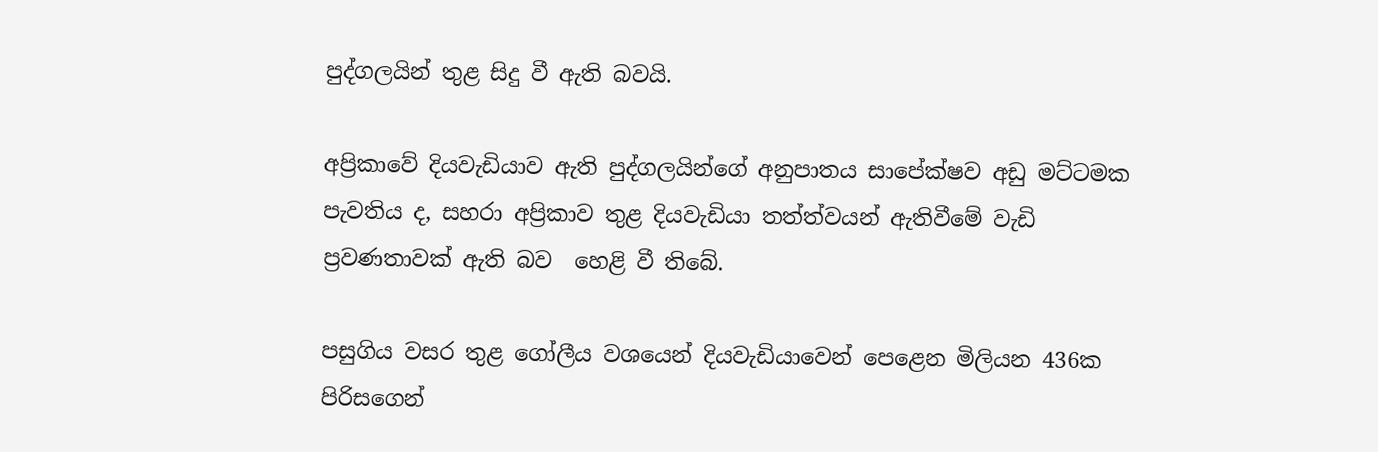පුද්ගලයින් තුළ සිදු වී ඇති බවයි.

අප්‍රිකාවේ දියවැඩියාව ඇති පුද්ගලයින්ගේ අනුපාතය සාපේක්ෂව අඩු මට්ටමක පැවතිය ද, සහරා අප්‍රිකාව තුළ දියවැඩියා තත්ත්වයන් ඇතිවීමේ වැඩි ප්‍රවණතාවක් ඇති බව  හෙළි වී තිබේ.

පසුගිය වසර තුළ ගෝලීය වශයෙන් දියවැඩියාවෙන් පෙළෙන මිලියන 436ක පිරිසගෙන්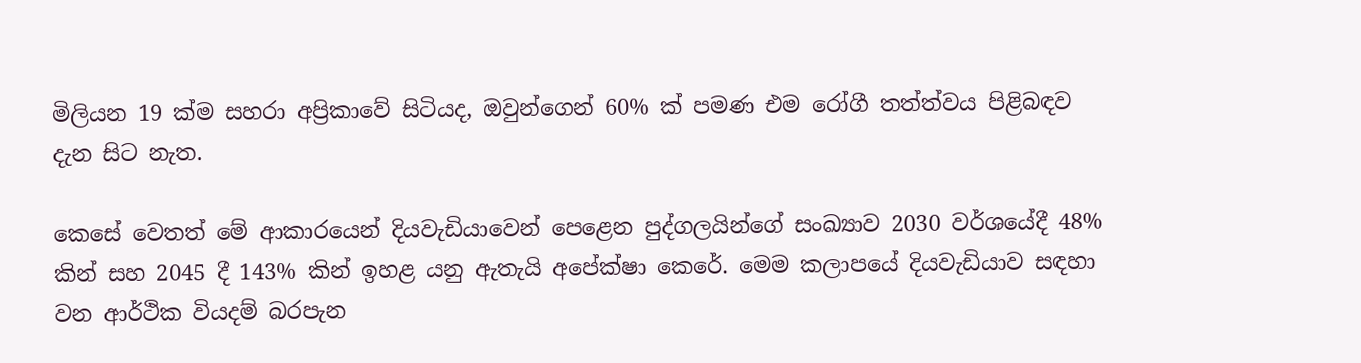මිලියන 19 ක්ම සහරා අප්‍රිකාවේ සිටියද, ඔවුන්ගෙන් 60% ක් පමණ එම රෝගී තත්ත්වය පිළිබඳව දැන සිට නැත.

කෙසේ වෙතත් මේ ආකාරයෙන් දියවැඩියාවෙන් පෙළෙන පුද්ගලයින්ගේ සංඛ්‍යාව 2030 වර්ශයේදී 48% කින් සහ 2045 දී 143% කින් ඉහළ යනු ඇතැයි අපේක්ෂා කෙරේ. මෙම කලාපයේ දියවැඩියාව සඳහා වන ආර්ථික වියදම් බරපැන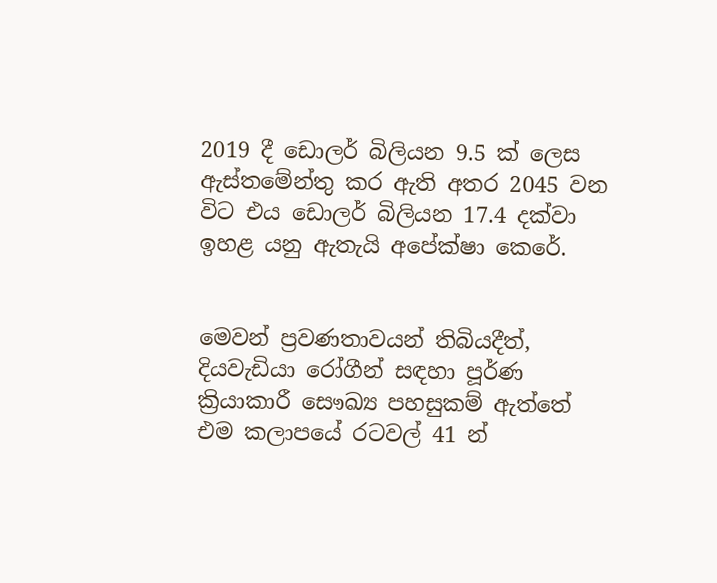2019 දී ඩොලර් බිලියන 9.5 ක් ලෙස ඇස්තමේන්තු කර ඇති අතර 2045 වන විට එය ඩොලර් බිලියන 17.4 දක්වා ඉහළ යනු ඇතැයි අපේක්ෂා කෙරේ.


මෙවන් ප්‍රවණතාවයන් තිබියදීත්, දියවැඩියා රෝගීන් සඳහා පූර්ණ ක්‍රියාකාරී සෞඛ්‍ය පහසුකම් ඇත්තේ එම කලාපයේ රටවල් 41 න්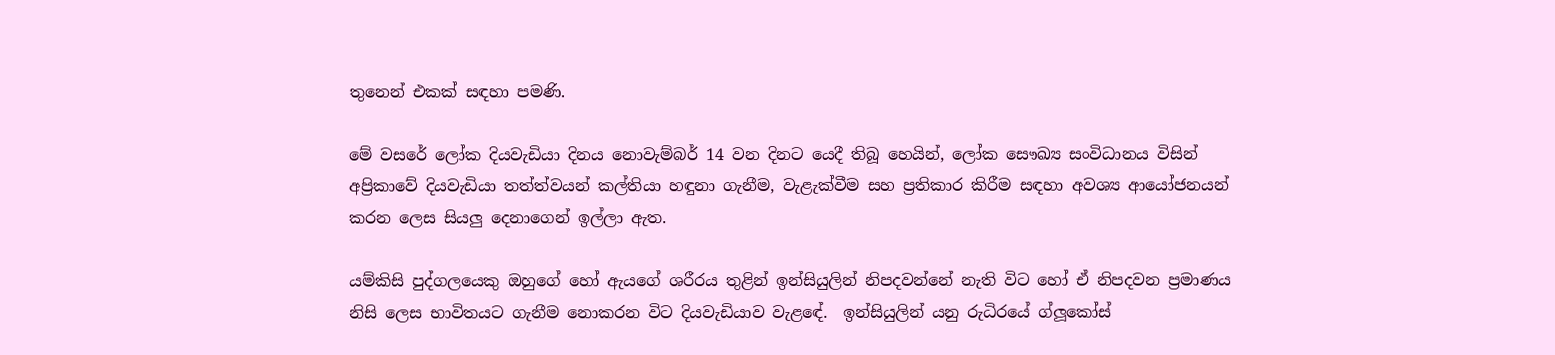තුනෙන් එකක් සඳහා පමණි.

මේ වසරේ ලෝක දියවැඩියා දිනය නොවැම්බර් 14 වන දිනට යෙදී තිබූ හෙයින්, ලෝක සෞඛ්‍ය සංවිධානය විසින් අප්‍රිකාවේ දියවැඩියා තත්ත්වයන් කල්තියා හඳුනා ගැනීම, වැළැක්වීම සහ ප්‍රතිකාර කිරීම සඳහා අවශ්‍ය ආයෝජනයන් කරන ලෙස සියලු දෙනාගෙන් ඉල්ලා ඇත.

යම්කිසි පුද්ගලයෙකු ඔහුගේ හෝ ඇයගේ ශරීරය තුළින් ඉන්සියුලින් නිපදවන්නේ නැති විට හෝ ඒ නිපදවන ප්‍රමාණය නිසි ලෙස භාවිතයට ගැනීම නොකරන විට දියවැඩියාව වැළඳේ.  ඉන්සියුලින් යනු රුධිරයේ ග්ලූකෝස්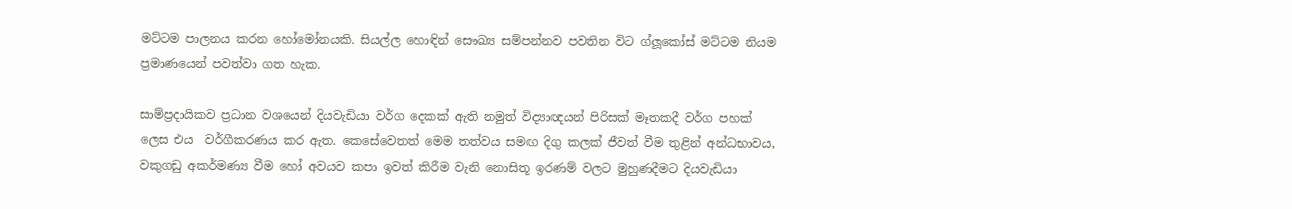මට්ටම පාලනය කරන හෝමෝනයකි. සියල්ල හොඳින් සෞඛ්‍ය සම්පන්නව පවතින විට ග්ලූකෝස් මට්ටම නියම ප්‍රමාණයෙන් පවත්වා ගත හැක.

සාම්ප්‍රදායිකව ප්‍රධාන වශයෙන් දියවැඩියා වර්ග දෙකක් ඇති නමුත් විද්‍යාඥයන් පිරිසක් මෑතකදී වර්ග පහක් ලෙස එය  වර්ගීකරණය කර ඇත. කෙසේවෙතත් මෙම තත්වය සමඟ දිගු කලක් ජීවත් වීම තුළින් අන්ධභාවය, වකුගඩු අකර්මණ්‍ය වීම හෝ අවයව කපා ඉවත් කිරීම වැනි නොසිතූ ඉරණම් වලට මුහුණදීමට දියවැඩියා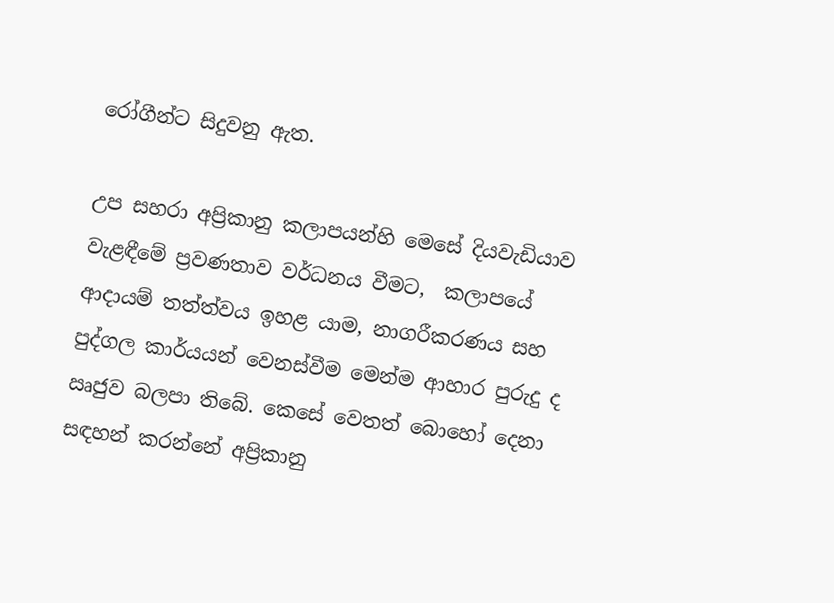රෝගීන්ට සිදුවනු ඇත.

උප සහරා අප්‍රිකානු කලාපයන්හි මෙසේ දියවැඩියාව වැළඳීමේ ප්‍රවණතාව වර්ධනය වීමට,  කලාපයේ ආදායම් තත්ත්වය ඉහළ යාම, නාගරීකරණය සහ පුද්ගල කාර්යයන් වෙනස්වීම මෙන්ම ආහාර පුරුදු ද ඍජුව බලපා තිබේ. කෙසේ වෙතත් බොහෝ දෙනා සඳහන් කරන්නේ අප්‍රිකානු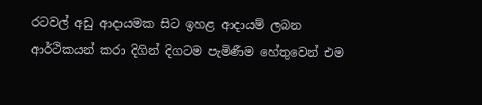රටවල් අඩු ආදායමක සිට ඉහළ ආදායම් ලබන ආර්ථිකයන් කරා දිගින් දිගටම පැමිණීම හේතුවෙන් එම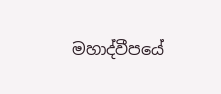මහාද්වීපයේ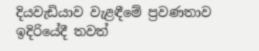දියවැඩියාව වැළඳීමේ ප්‍රවණතාව ඉදිරියේදී තවත්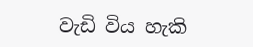වැඩි විය හැකි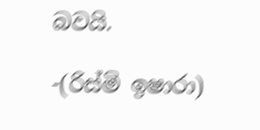බවයි.

-(රිස්මි ඉෂාරා)